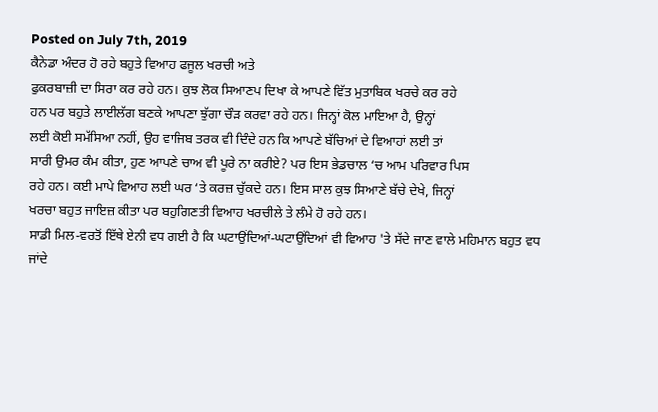Posted on July 7th, 2019
ਕੈਨੇਡਾ ਅੰਦਰ ਹੋ ਰਹੇ ਬਹੁਤੇ ਵਿਆਹ ਫਜੂਲ ਖਰਚੀ ਅਤੇ
ਫੁਕਰਬਾਜ਼ੀ ਦਾ ਸਿਰਾ ਕਰ ਰਹੇ ਹਨ। ਕੁਝ ਲੋਕ ਸਿਆਣਪ ਦਿਖਾ ਕੇ ਆਪਣੇ ਵਿੱਤ ਮੁਤਾਬਿਕ ਖਰਚੇ ਕਰ ਰਹੇ
ਹਨ ਪਰ ਬਹੁਤੇ ਲਾਈਲੱਗ ਬਣਕੇ ਆਪਣਾ ਝੁੱਗਾ ਚੌੜ ਕਰਵਾ ਰਹੇ ਹਨ। ਜਿਨ੍ਹਾਂ ਕੋਲ ਮਾਇਆ ਹੈ, ਉਨ੍ਹਾਂ
ਲਈ ਕੋਈ ਸਮੱਸਿਆ ਨਹੀਂ, ਉਹ ਵਾਜਿਬ ਤਰਕ ਵੀ ਦਿੰਦੇ ਹਨ ਕਿ ਆਪਣੇ ਬੱਚਿਆਂ ਦੇ ਵਿਆਹਾਂ ਲਈ ਤਾਂ
ਸਾਰੀ ਉਮਰ ਕੰਮ ਕੀਤਾ, ਹੁਣ ਆਪਣੇ ਚਾਅ ਵੀ ਪੂਰੇ ਨਾ ਕਰੀਏ? ਪਰ ਇਸ ਭੇਡਚਾਲ ‘ਚ ਆਮ ਪਰਿਵਾਰ ਪਿਸ
ਰਹੇ ਹਨ। ਕਈ ਮਾਪੇ ਵਿਆਹ ਲਈ ਘਰ ‘ਤੇ ਕਰਜ਼ ਚੁੱਕਦੇ ਹਨ। ਇਸ ਸਾਲ ਕੁਝ ਸਿਆਣੇ ਬੱਚੇ ਦੇਖੇ, ਜਿਨ੍ਹਾਂ
ਖਰਚਾ ਬਹੁਤ ਜਾਇਜ਼ ਕੀਤਾ ਪਰ ਬਹੁਗਿਣਤੀ ਵਿਆਹ ਖਰਚੀਲੇ ਤੇ ਲੰਮੇ ਹੋ ਰਹੇ ਹਨ।
ਸਾਡੀ ਮਿਲ-ਵਰਤੋਂ ਇੱਥੇ ਏਨੀ ਵਧ ਗਈ ਹੈ ਕਿ ਘਟਾਉਂਦਿਆਂ-ਘਟਾਉਂਦਿਆਂ ਵੀ ਵਿਆਹ 'ਤੇ ਸੱਦੇ ਜਾਣ ਵਾਲੇ ਮਹਿਮਾਨ ਬਹੁਤ ਵਧ ਜਾਂਦੇ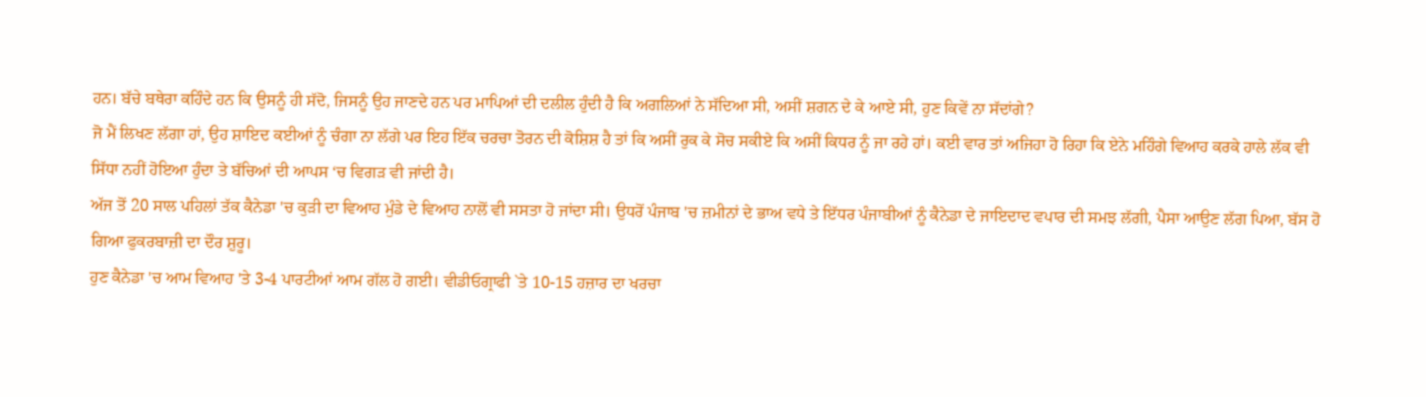ਹਨ। ਬੱਚੇ ਬਥੇਰਾ ਕਹਿੰਦੇ ਹਨ ਕਿ ਉਸਨੂੰ ਹੀ ਸੱਦੋ, ਜਿਸਨੂੰ ਉਹ ਜਾਣਦੇ ਹਨ ਪਰ ਮਾਪਿਆਂ ਦੀ ਦਲੀਲ ਹੁੰਦੀ ਹੈ ਕਿ ਅਗਲਿਆਂ ਨੇ ਸੱਦਿਆ ਸੀ, ਅਸੀਂ ਸ਼ਗਨ ਦੇ ਕੇ ਆਏ ਸੀ, ਹੁਣ ਕਿਵੇਂ ਨਾ ਸੱਦਾਂਗੇ?
ਜੋ ਮੈਂ ਲਿਖਣ ਲੱਗਾ ਹਾਂ, ਉਹ ਸ਼ਾਇਦ ਕਈਆਂ ਨੂੰ ਚੰਗਾ ਨਾ ਲੱਗੇ ਪਰ ਇਹ ਇੱਕ ਚਰਚਾ ਤੋਰਨ ਦੀ ਕੋਸ਼ਿਸ਼ ਹੈ ਤਾਂ ਕਿ ਅਸੀਂ ਰੁਕ ਕੇ ਸੋਚ ਸਕੀਏ ਕਿ ਅਸੀਂ ਕਿਧਰ ਨੂੰ ਜਾ ਰਹੇ ਹਾਂ। ਕਈ ਵਾਰ ਤਾਂ ਅਜਿਹਾ ਹੋ ਰਿਹਾ ਕਿ ਏਨੇ ਮਹਿੰਗੇ ਵਿਆਹ ਕਰਕੇ ਹਾਲੇ ਲੱਕ ਵੀ ਸਿੱਧਾ ਨਹੀਂ ਹੋਇਆ ਹੁੰਦਾ ਤੇ ਬੱਚਿਆਂ ਦੀ ਆਪਸ ‘ਚ ਵਿਗੜ ਵੀ ਜਾਂਦੀ ਹੈ।
ਅੱਜ ਤੋਂ 20 ਸਾਲ ਪਹਿਲਾਂ ਤੱਕ ਕੈਨੇਡਾ 'ਚ ਕੁੜੀ ਦਾ ਵਿਆਹ ਮੁੰਡੇ ਦੇ ਵਿਆਹ ਨਾਲੋਂ ਵੀ ਸਸਤਾ ਹੋ ਜਾਂਦਾ ਸੀ। ਉਧਰੋਂ ਪੰਜਾਬ 'ਚ ਜ਼ਮੀਨਾਂ ਦੇ ਭਾਅ ਵਧੇ ਤੇ ਇੱਧਰ ਪੰਜਾਬੀਆਂ ਨੂੰ ਕੈਨੇਡਾ ਦੇ ਜਾਇਦਾਦ ਵਪਾਰ ਦੀ ਸਮਝ ਲੱਗੀ, ਪੈਸਾ ਆਉਣ ਲੱਗ ਪਿਆ, ਬੱਸ ਹੋ ਗਿਆ ਫੁਕਰਬਾਜ਼ੀ ਦਾ ਦੌਰ ਸ਼ੁਰੂ।
ਹੁਣ ਕੈਨੇਡਾ 'ਚ ਆਮ ਵਿਆਹ 'ਤੇ 3-4 ਪਾਰਟੀਆਂ ਆਮ ਗੱਲ ਹੋ ਗਈ। ਵੀਡੀਓਗ੍ਰਾਫੀ `ਤੇ 10-15 ਹਜ਼ਾਰ ਦਾ ਖਰਚਾ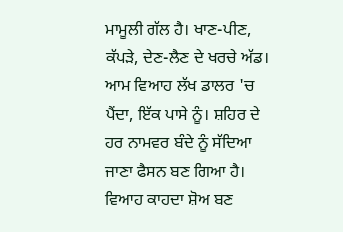ਮਾਮੂਲੀ ਗੱਲ ਹੈ। ਖਾਣ-ਪੀਣ, ਕੱਪੜੇ, ਦੇਣ-ਲੈਣ ਦੇ ਖਰਚੇ ਅੱਡ। ਆਮ ਵਿਆਹ ਲੱਖ ਡਾਲਰ 'ਚ ਪੈਂਦਾ, ਇੱਕ ਪਾਸੇ ਨੂੰ। ਸ਼ਹਿਰ ਦੇ ਹਰ ਨਾਮਵਰ ਬੰਦੇ ਨੂੰ ਸੱਦਿਆ ਜਾਣਾ ਫੈਸਨ ਬਣ ਗਿਆ ਹੈ। ਵਿਆਹ ਕਾਹਦਾ ਸ਼ੋਅ ਬਣ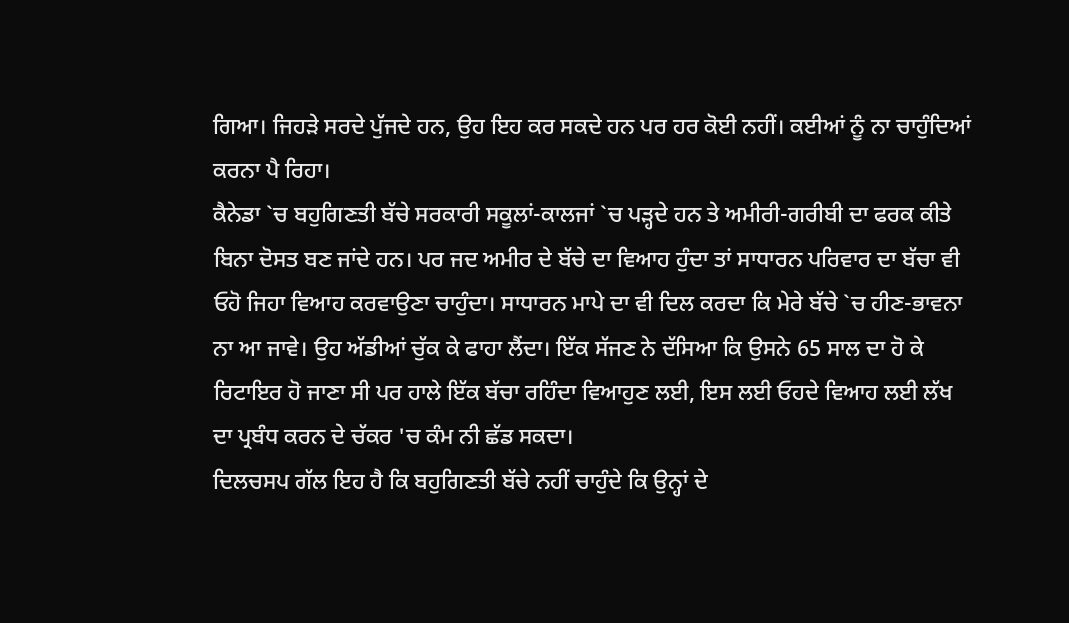ਗਿਆ। ਜਿਹੜੇ ਸਰਦੇ ਪੁੱਜਦੇ ਹਨ, ਉਹ ਇਹ ਕਰ ਸਕਦੇ ਹਨ ਪਰ ਹਰ ਕੋਈ ਨਹੀਂ। ਕਈਆਂ ਨੂੰ ਨਾ ਚਾਹੁੰਦਿਆਂ ਕਰਨਾ ਪੈ ਰਿਹਾ।
ਕੈਨੇਡਾ `ਚ ਬਹੁਗਿਣਤੀ ਬੱਚੇ ਸਰਕਾਰੀ ਸਕੂਲਾਂ-ਕਾਲਜਾਂ `ਚ ਪੜ੍ਹਦੇ ਹਨ ਤੇ ਅਮੀਰੀ-ਗਰੀਬੀ ਦਾ ਫਰਕ ਕੀਤੇ ਬਿਨਾ ਦੋਸਤ ਬਣ ਜਾਂਦੇ ਹਨ। ਪਰ ਜਦ ਅਮੀਰ ਦੇ ਬੱਚੇ ਦਾ ਵਿਆਹ ਹੁੰਦਾ ਤਾਂ ਸਾਧਾਰਨ ਪਰਿਵਾਰ ਦਾ ਬੱਚਾ ਵੀ ਓਹੋ ਜਿਹਾ ਵਿਆਹ ਕਰਵਾਉਣਾ ਚਾਹੁੰਦਾ। ਸਾਧਾਰਨ ਮਾਪੇ ਦਾ ਵੀ ਦਿਲ ਕਰਦਾ ਕਿ ਮੇਰੇ ਬੱਚੇ `ਚ ਹੀਣ-ਭਾਵਨਾ ਨਾ ਆ ਜਾਵੇ। ਉਹ ਅੱਡੀਆਂ ਚੁੱਕ ਕੇ ਫਾਹਾ ਲੈਂਦਾ। ਇੱਕ ਸੱਜਣ ਨੇ ਦੱਸਿਆ ਕਿ ਉਸਨੇ 65 ਸਾਲ ਦਾ ਹੋ ਕੇ ਰਿਟਾਇਰ ਹੋ ਜਾਣਾ ਸੀ ਪਰ ਹਾਲੇ ਇੱਕ ਬੱਚਾ ਰਹਿੰਦਾ ਵਿਆਹੁਣ ਲਈ, ਇਸ ਲਈ ਓਹਦੇ ਵਿਆਹ ਲਈ ਲੱਖ ਦਾ ਪ੍ਰਬੰਧ ਕਰਨ ਦੇ ਚੱਕਰ 'ਚ ਕੰਮ ਨੀ ਛੱਡ ਸਕਦਾ।
ਦਿਲਚਸਪ ਗੱਲ ਇਹ ਹੈ ਕਿ ਬਹੁਗਿਣਤੀ ਬੱਚੇ ਨਹੀਂ ਚਾਹੁੰਦੇ ਕਿ ਉਨ੍ਹਾਂ ਦੇ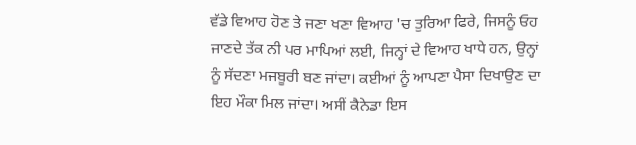ਵੱਡੇ ਵਿਆਹ ਹੋਣ ਤੇ ਜਣਾ ਖਣਾ ਵਿਆਹ 'ਚ ਤੁਰਿਆ ਫਿਰੇ, ਜਿਸਨੂੰ ਓਹ ਜਾਣਦੇ ਤੱਕ ਨੀ ਪਰ ਮਾਪਿਆਂ ਲਈ, ਜਿਨ੍ਹਾਂ ਦੇ ਵਿਆਹ ਖਾਧੇ ਹਨ, ਉਨ੍ਹਾਂ ਨੂੰ ਸੱਦਣਾ ਮਜਬੂਰੀ ਬਣ ਜਾਂਦਾ। ਕਈਆਂ ਨੂੰ ਆਪਣਾ ਪੈਸਾ ਦਿਖਾਉਣ ਦਾ ਇਹ ਮੌਕਾ ਮਿਲ ਜਾਂਦਾ। ਅਸੀਂ ਕੈਨੇਡਾ ਇਸ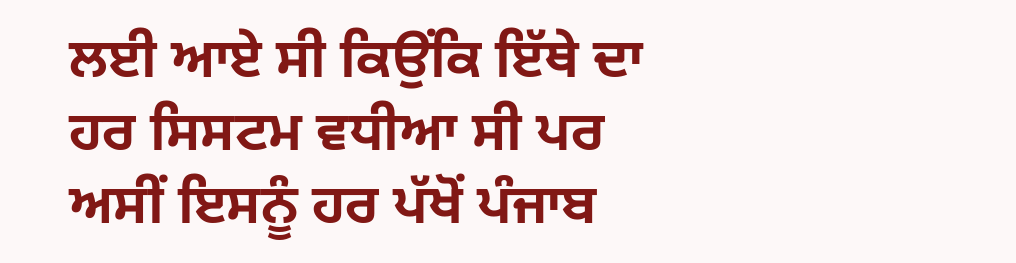ਲਈ ਆਏ ਸੀ ਕਿਉਂਕਿ ਇੱਥੇ ਦਾ ਹਰ ਸਿਸਟਮ ਵਧੀਆ ਸੀ ਪਰ ਅਸੀਂ ਇਸਨੂੰ ਹਰ ਪੱਖੋਂ ਪੰਜਾਬ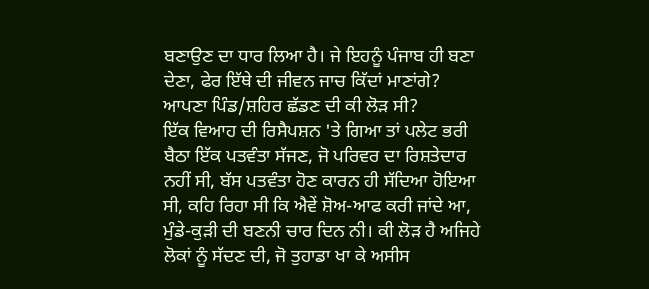ਬਣਾਉਣ ਦਾ ਧਾਰ ਲਿਆ ਹੈ। ਜੇ ਇਹਨੂੰ ਪੰਜਾਬ ਹੀ ਬਣਾ ਦੇਣਾ, ਫੇਰ ਇੱਥੇ ਦੀ ਜੀਵਨ ਜਾਚ ਕਿੱਦਾਂ ਮਾਣਾਂਗੇ? ਆਪਣਾ ਪਿੰਡ/ਸ਼ਹਿਰ ਛੱਡਣ ਦੀ ਕੀ ਲੋੜ ਸੀ?
ਇੱਕ ਵਿਆਹ ਦੀ ਰਿਸੈਪਸ਼ਨ 'ਤੇ ਗਿਆ ਤਾਂ ਪਲੇਟ ਭਰੀ ਬੈਠਾ ਇੱਕ ਪਤਵੰਤਾ ਸੱਜਣ, ਜੋ ਪਰਿਵਰ ਦਾ ਰਿਸ਼ਤੇਦਾਰ ਨਹੀਂ ਸੀ, ਬੱਸ ਪਤਵੰਤਾ ਹੋਣ ਕਾਰਨ ਹੀ ਸੱਦਿਆ ਹੋਇਆ ਸੀ, ਕਹਿ ਰਿਹਾ ਸੀ ਕਿ ਐਵੇਂ ਸ਼ੋਅ-ਆਫ ਕਰੀ ਜਾਂਦੇ ਆ, ਮੁੰਡੇ-ਕੁੜੀ ਦੀ ਬਣਨੀ ਚਾਰ ਦਿਨ ਨੀ। ਕੀ ਲੋੜ ਹੈ ਅਜਿਹੇ ਲੋਕਾਂ ਨੂੰ ਸੱਦਣ ਦੀ, ਜੋ ਤੁਹਾਡਾ ਖਾ ਕੇ ਅਸੀਸ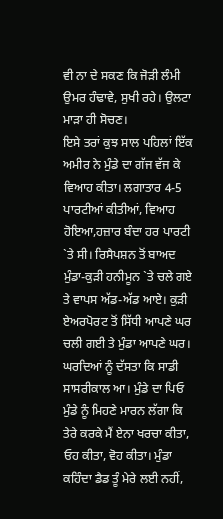ਵੀ ਨਾ ਦੇ ਸਕਣ ਕਿ ਜੋੜੀ ਲੰਮੀ ਉਮਰ ਹੰਢਾਵੇ, ਸੁਖੀ ਰਹੇ। ਉਲਟਾ ਮਾੜਾ ਹੀ ਸੋਚਣ।
ਇਸੇ ਤਰਾਂ ਕੁਝ ਸਾਲ ਪਹਿਲਾਂ ਇੱਕ ਅਮੀਰ ਨੇ ਮੁੰਡੇ ਦਾ ਗੱਜ ਵੱਜ ਕੇ ਵਿਆਹ ਕੀਤਾ। ਲਗਾਤਾਰ 4-5 ਪਾਰਟੀਆਂ ਕੀਤੀਆਂ, ਵਿਆਹ ਹੋਇਆ,ਹਜ਼ਾਰ ਬੰਦਾ ਹਰ ਪਾਰਟੀ `ਤੇ ਸੀ। ਰਿਸੈਪਸ਼ਨ ਤੋਂ ਬਾਅਦ ਮੁੰਡਾ-ਕੁੜੀ ਹਨੀਮੂਨ `ਤੇ ਚਲੇ ਗਏ ਤੇ ਵਾਪਸ ਅੱਡ-ਅੱਡ ਆਏ। ਕੁੜੀ ਏਅਰਪੋਰਟ ਤੋਂ ਸਿੱਧੀ ਆਪਣੇ ਘਰ ਚਲੀ ਗਈ ਤੇ ਮੁੰਡਾ ਆਪਣੇ ਘਰ। ਘਰਦਿਆਂ ਨੂੰ ਦੱਸਤਾ ਕਿ ਸਾਡੀ ਸਾਸਰੀਕਾਲ ਆ। ਮੁੰਡੇ ਦਾ ਪਿਓ ਮੁੰਡੇ ਨੂੰ ਮਿਹਣੇ ਮਾਰਨ ਲੱਗਾ ਕਿ ਤੇਰੇ ਕਰਕੇ ਮੈਂ ਏਨਾ ਖਰਚਾ ਕੀਤਾ, ਓਹ ਕੀਤਾ, ਵੋਹ ਕੀਤਾ। ਮੁੰਡਾ ਕਹਿੰਦਾ ਡੈਡ ਤੂੰ ਮੇਰੇ ਲਈ ਨਹੀਂ,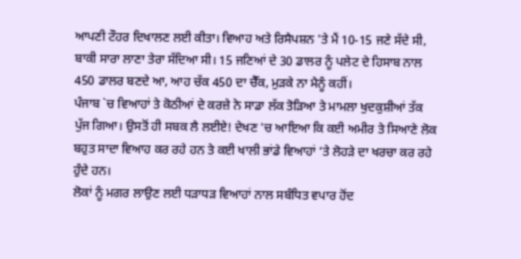ਆਪਣੀ ਟੌਹਰ ਦਿਖਾਲਣ ਲਈ ਕੀਤਾ। ਵਿਆਹ ਅਤੇ ਰਿਸੈਪਸ਼ਨ 'ਤੇ ਮੈਂ 10-15 ਜਣੇ ਸੱਦੇ ਸੀ, ਬਾਕੀ ਸਾਰਾ ਲਾਣਾ ਤੇਰਾ ਸੱਦਿਆ ਸੀ। 15 ਜਣਿਆਂ ਦੇ 30 ਡਾਲਰ ਨੂੰ ਪਲੇਟ ਦੇ ਹਿਸਾਬ ਨਾਲ 450 ਡਾਲਰ ਬਣਦੇ ਆ, ਆਹ ਚੱਕ 450 ਦਾ ਚੈੱਕ, ਮੁੜਕੇ ਨਾ ਮੈਨੂੰ ਕਹੀਂ।
ਪੰਜਾਬ `ਚ ਵਿਆਹਾਂ ਤੇ ਕੋਠੀਆਂ ਦੇ ਕਰਜ਼ੇ ਨੇ ਸਾਡਾ ਲੱਕ ਤੋੜਿਆ ਤੇ ਮਾਮਲਾ ਖੁਦਕੁਸ਼ੀਆਂ ਤੱਕ ਪੁੱਜ ਗਿਆ। ਉਸਤੋਂ ਹੀ ਸਬਕ ਲੈ ਲਈਏ! ਦੇਖਣ 'ਚ ਆਇਆ ਕਿ ਕਈ ਅਮੀਰ ਤੇ ਸਿਆਣੇ ਲੋਕ ਬਹੁਤ ਸਾਦਾ ਵਿਆਹ ਕਰ ਰਹੇ ਹਨ ਤੇ ਕਈ ਖਾਲੀ ਭਾਂਡੇ ਵਿਆਹਾਂ ‘ਤੇ ਲੋਹੜੇ ਦਾ ਖਰਚਾ ਕਰ ਰਹੇ ਹੁੰਦੇ ਹਨ।
ਲੋਕਾਂ ਨੂੰ ਮਗਰ ਲਾਉਣ ਲਈ ਧੜਾਧੜ ਵਿਆਹਾਂ ਨਾਲ ਸਬੰਧਿਤ ਵਪਾਰ ਹੋਂਦ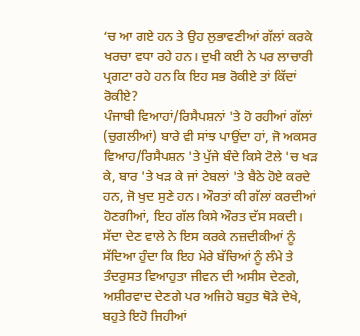‘ਚ ਆ ਗਏ ਹਨ ਤੇ ਉਹ ਲੁਭਾਵਣੀਆਂ ਗੱਲਾਂ ਕਰਕੇ ਖਰਚਾ ਵਧਾ ਰਹੇ ਹਨ। ਦੁਖੀ ਕਈ ਨੇ ਪਰ ਲਾਚਾਰੀ ਪ੍ਰਗਟਾ ਰਹੇ ਹਨ ਕਿ ਇਹ ਸਭ ਰੋਕੀਏ ਤਾਂ ਕਿੱਦਾਂ ਰੋਕੀਏ?
ਪੰਜਾਬੀ ਵਿਆਹਾਂ/ਰਿਸੈਪਸ਼ਨਾਂ 'ਤੇ ਹੋ ਰਹੀਆਂ ਗੱਲਾਂ (ਚੁਗਲੀਆਂ) ਬਾਰੇ ਵੀ ਸਾਂਝ ਪਾਉਂਦਾ ਹਾਂ, ਜੋ ਅਕਸਰ ਵਿਆਹ/ਰਿਸੈਪਸ਼ਨ 'ਤੇ ਪੁੱਜੇ ਬੰਦੇ ਕਿਸੇ ਟੋਲੇ 'ਚ ਖੜ ਕੇ, ਬਾਰ 'ਤੇ ਖੜ ਕੇ ਜਾਂ ਟੇਬਲਾਂ 'ਤੇ ਬੈਠੇ ਹੋਏ ਕਰਦੇ ਹਨ, ਜੋ ਖੁਦ ਸੁਣੇ ਹਨ। ਔਰਤਾਂ ਕੀ ਗੱਲਾਂ ਕਰਦੀਆਂ ਹੋਣਗੀਆਂ, ਇਹ ਗੱਲ ਕਿਸੇ ਔਰਤ ਦੱਸ ਸਕਦੀ।
ਸੱਦਾ ਦੇਣ ਵਾਲੇ ਨੇ ਇਸ ਕਰਕੇ ਨਜ਼ਦੀਕੀਆਂ ਨੂੰ ਸੱਦਿਆ ਹੁੰਦਾ ਕਿ ਇਹ ਮੇਰੇ ਬੱਚਿਆਂ ਨੂੰ ਲੰਮੇ ਤੇ ਤੰਦਰੁਸਤ ਵਿਆਹੁਤਾ ਜੀਵਨ ਦੀ ਅਸੀਸ ਦੇਣਗੇ, ਅਸ਼ੀਰਵਾਦ ਦੇਣਗੇ ਪਰ ਅਜਿਹੇ ਬਹੁਤ ਥੋੜੇ ਦੇਖੇ, ਬਹੁਤੇ ਇਹੋ ਜਿਹੀਆਂ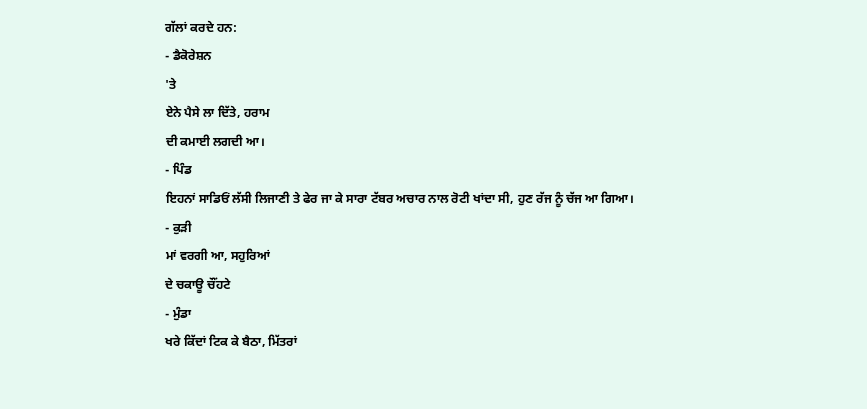ਗੱਲਾਂ ਕਰਦੇ ਹਨ:
- ਡੈਕੋਰੇਸ਼ਨ
'ਤੇ
ਏਨੇ ਪੈਸੇ ਲਾ ਦਿੱਤੇ, ਹਰਾਮ
ਦੀ ਕਮਾਈ ਲਗਦੀ ਆ।
- ਪਿੰਡ
ਇਹਨਾਂ ਸਾਡਿਓਂ ਲੱਸੀ ਲਿਜਾਣੀ ਤੇ ਫੇਰ ਜਾ ਕੇ ਸਾਰਾ ਟੱਬਰ ਅਚਾਰ ਨਾਲ ਰੋਟੀ ਖਾਂਦਾ ਸੀ, ਹੁਣ ਰੱਜ ਨੂੰ ਚੱਜ ਆ ਗਿਆ।
- ਕੁੜੀ
ਮਾਂ ਵਰਗੀ ਆ, ਸਹੁਰਿਆਂ
ਦੇ ਚਕਾਊ ਚੌਂਹਟੇ
- ਮੁੰਡਾ
ਖਰੇ ਕਿੱਦਾਂ ਟਿਕ ਕੇ ਬੈਠਾ, ਮਿੱਤਰਾਂ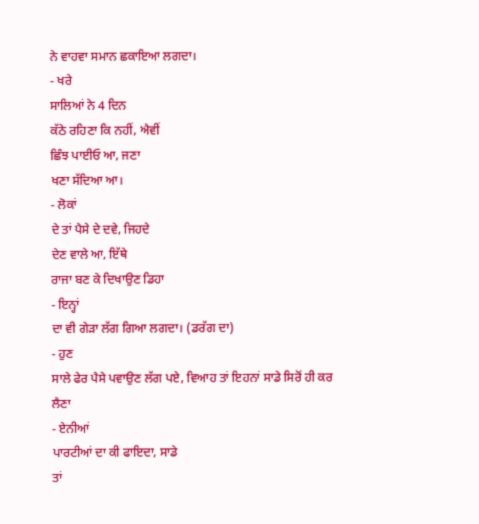ਨੇ ਵਾਹਵਾ ਸਮਾਨ ਛਕਾਇਆ ਲਗਦਾ।
- ਖਰੇ
ਸਾਲਿਆਂ ਨੇ 4 ਦਿਨ
ਕੱਠੇ ਰਹਿਣਾ ਕਿ ਨਹੀਂ, ਐਵੀਂ
ਛਿੰਝ ਪਾਈਓ ਆ, ਜਣਾ
ਖਣਾ ਸੱਦਿਆ ਆ।
- ਲੋਕਾਂ
ਦੇ ਤਾਂ ਪੈਸੇ ਦੇ ਦਵੇ, ਜਿਹਦੇ
ਦੇਣ ਵਾਲੇ ਆ, ਇੱਥੇ
ਰਾਜਾ ਬਣ ਕੇ ਦਿਖਾਉਣ ਡਿਹਾ
- ਇਨ੍ਹਾਂ
ਦਾ ਵੀ ਗੇੜਾ ਲੱਗ ਗਿਆ ਲਗਦਾ। (ਡਰੱਗ ਦਾ)
- ਹੁਣ
ਸਾਲੇ ਫੇਰ ਪੈਸੇ ਪਵਾਉਣ ਲੱਗ ਪਏ, ਵਿਆਹ ਤਾਂ ਇਹਨਾਂ ਸਾਡੇ ਸਿਰੋਂ ਹੀ ਕਰ
ਲੈਣਾ
- ਏਨੀਆਂ
ਪਾਰਟੀਆਂ ਦਾ ਕੀ ਫਾਇਦਾ, ਸਾਡੇ
ਤਾਂ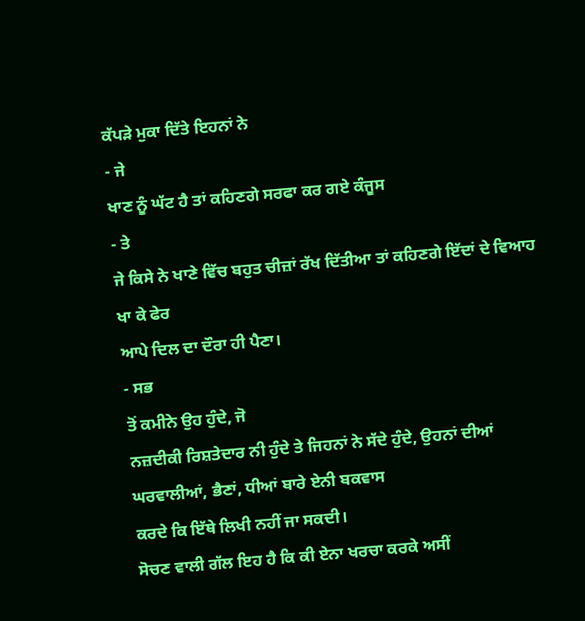ਕੱਪੜੇ ਮੁਕਾ ਦਿੱਤੇ ਇਹਨਾਂ ਨੇ
- ਜੇ
ਖਾਣ ਨੂੰ ਘੱਟ ਹੈ ਤਾਂ ਕਹਿਣਗੇ ਸਰਫਾ ਕਰ ਗਏ ਕੰਜੂਸ
- ਤੇ
ਜੇ ਕਿਸੇ ਨੇ ਖਾਣੇ ਵਿੱਚ ਬਹੁਤ ਚੀਜ਼ਾਂ ਰੱਖ ਦਿੱਤੀਆ ਤਾਂ ਕਹਿਣਗੇ ਇੱਦਾਂ ਦੇ ਵਿਆਹ ਖਾ ਕੇ ਫੇਰ
ਆਪੇ ਦਿਲ ਦਾ ਦੌਰਾ ਹੀ ਪੈਣਾ।
- ਸਭ
ਤੋਂ ਕਮੀਨੇ ਉਹ ਹੁੰਦੇ, ਜੋ
ਨਜ਼ਦੀਕੀ ਰਿਸ਼ਤੇਦਾਰ ਨੀ ਹੁੰਦੇ ਤੇ ਜਿਹਨਾਂ ਨੇ ਸੱਦੇ ਹੁੰਦੇ, ਉਹਨਾਂ ਦੀਆਂ ਘਰਵਾਲੀਆਂ, ਭੈਣਾਂ, ਧੀਆਂ ਬਾਰੇ ਏਨੀ ਬਕਵਾਸ
ਕਰਦੇ ਕਿ ਇੱਥੇ ਲਿਖੀ ਨਹੀਂ ਜਾ ਸਕਦੀ।
ਸੋਚਣ ਵਾਲੀ ਗੱਲ ਇਹ ਹੈ ਕਿ ਕੀ ਏਨਾ ਖਰਚਾ ਕਰਕੇ ਅਸੀਂ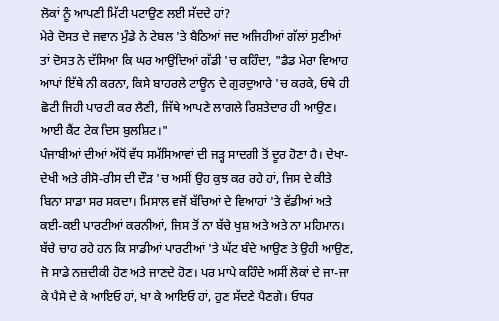ਲੋਕਾਂ ਨੂੰ ਆਪਣੀ ਮਿੱਟੀ ਪਟਾਉਣ ਲਈ ਸੱਦਦੇ ਹਾਂ?
ਮੇਰੇ ਦੋਸਤ ਦੇ ਜਵਾਨ ਮੁੰਡੇ ਨੇ ਟੇਬਲ 'ਤੇ ਬੈਠਿਆਂ ਜਦ ਅਜਿਹੀਆਂ ਗੱਲਾਂ ਸੁਣੀਆਂ ਤਾਂ ਦੋਸਤ ਨੇ ਦੱਸਿਆ ਕਿ ਘਰ ਆਉਂਦਿਆਂ ਗੱਡੀ 'ਚ ਕਹਿੰਦਾ, "ਡੈਡ ਮੇਰਾ ਵਿਆਹ ਆਪਾਂ ਇੱਥੇ ਨੀ ਕਰਨਾ, ਕਿਸੇ ਬਾਹਰਲੇ ਟਾਊਨ ਦੇ ਗੁਰਦੁਆਰੇ 'ਚ ਕਰਕੇ, ਓਥੇ ਹੀ ਛੋਟੀ ਜਿਹੀ ਪਾਰਟੀ ਕਰ ਲੈਣੀ, ਜਿੱਥੇ ਆਪਣੇ ਲਾਗਲੇ ਰਿਸ਼ਤੇਦਾਰ ਹੀ ਆਉਣ। ਆਈ ਕੈਂਟ ਟੇਕ ਦਿਸ ਬੁਲਸ਼ਿਟ।"
ਪੰਜਾਬੀਆਂ ਦੀਆਂ ਅੱਧੋਂ ਵੱਧ ਸਮੱਸਿਆਵਾਂ ਦੀ ਜੜ੍ਹ ਸਾਦਗੀ ਤੋਂ ਦੂਰ ਹੋਣਾ ਹੈ। ਦੇਖਾ-ਦੇਖੀ ਅਤੇ ਰੀਸੋ-ਰੀਸ ਦੀ ਦੌੜ 'ਚ ਅਸੀਂ ਉਹ ਕੁਝ ਕਰ ਰਹੇ ਹਾਂ, ਜਿਸ ਦੇ ਕੀਤੇ ਬਿਨਾ ਸਾਡਾ ਸਰ ਸਕਦਾ। ਮਿਸਾਲ ਵਜੋਂ ਬੱਚਿਆਂ ਦੇ ਵਿਆਹਾਂ 'ਤੇ ਵੱਡੀਆਂ ਅਤੇ ਕਈ-ਕਈ ਪਾਰਟੀਆਂ ਕਰਨੀਆਂ, ਜਿਸ ਤੋਂ ਨਾ ਬੱਚੇ ਖੁਸ਼ ਅਤੇ ਅਤੇ ਨਾ ਮਹਿਮਾਨ।
ਬੱਚੇ ਚਾਹ ਰਹੇ ਹਨ ਕਿ ਸਾਡੀਆਂ ਪਾਰਟੀਆਂ 'ਤੇ ਘੱਟ ਬੰਦੇ ਆਉਣ ਤੇ ਉਹੀ ਆਉਣ, ਜੋ ਸਾਡੇ ਨਜ਼ਦੀਕੀ ਹੋਣ ਅਤੇ ਜਾਣਦੇ ਹੋਣ। ਪਰ ਮਾਪੇ ਕਹਿੰਦੇ ਅਸੀਂ ਲੋਕਾਂ ਦੇ ਜਾ-ਜਾ ਕੇ ਪੈਸੇ ਦੇ ਕੇ ਆਇਓ ਹਾਂ, ਖਾ ਕੇ ਆਇਓ ਹਾਂ, ਹੁਣ ਸੱਦਣੇ ਪੈਣਗੇ। ਓਧਰ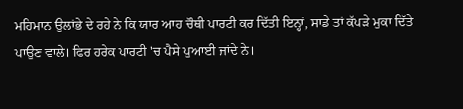ਮਹਿਮਾਨ ਉਲਾਂਭੇ ਦੇ ਰਹੇ ਨੇ ਕਿ ਯਾਰ ਆਹ ਚੌਥੀ ਪਾਰਟੀ ਕਰ ਦਿੱਤੀ ਇਨ੍ਹਾਂ, ਸਾਡੇ ਤਾਂ ਕੱਪੜੇ ਮੁਕਾ ਦਿੱਤੇ ਪਾਉਣ ਵਾਲੇ। ਫਿਰ ਹਰੇਕ ਪਾਰਟੀ 'ਚ ਪੈਸੇ ਪੁਆਈ ਜਾਂਦੇ ਨੇ।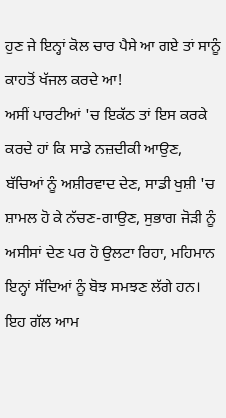ਹੁਣ ਜੇ ਇਨ੍ਹਾਂ ਕੋਲ ਚਾਰ ਪੈਸੇ ਆ ਗਏ ਤਾਂ ਸਾਨੂੰ ਕਾਹਤੋਂ ਖੱਜਲ ਕਰਦੇ ਆ!
ਅਸੀਂ ਪਾਰਟੀਆਂ 'ਚ ਇਕੱਠ ਤਾਂ ਇਸ ਕਰਕੇ ਕਰਦੇ ਹਾਂ ਕਿ ਸਾਡੇ ਨਜ਼ਦੀਕੀ ਆਉਣ, ਬੱਚਿਆਂ ਨੂੰ ਅਸ਼ੀਰਵਾਦ ਦੇਣ, ਸਾਡੀ ਖੁਸ਼ੀ 'ਚ ਸ਼ਾਮਲ ਹੋ ਕੇ ਨੱਚਣ-ਗਾਉਣ, ਸੁਭਾਗ ਜੋੜੀ ਨੂੰ ਅਸੀਸਾਂ ਦੇਣ ਪਰ ਹੋ ਉਲਟਾ ਰਿਹਾ, ਮਹਿਮਾਨ ਇਨ੍ਹਾਂ ਸੱਦਿਆਂ ਨੂੰ ਬੋਝ ਸਮਝਣ ਲੱਗੇ ਹਨ। ਇਹ ਗੱਲ ਆਮ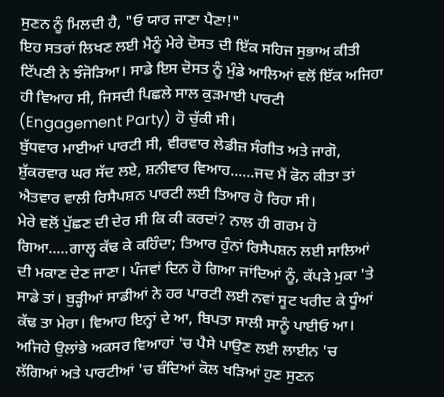ਸੁਣਨ ਨੂੰ ਮਿਲਦੀ ਹੈ, "ਓ ਯਾਰ ਜਾਣਾ ਪੈਣਾ!"
ਇਹ ਸਤਰਾਂ ਲਿਖਣ ਲਈ ਮੈਨੂੰ ਮੇਰੇ ਦੋਸਤ ਦੀ ਇੱਕ ਸਹਿਜ ਸੁਭਾਅ ਕੀਤੀ ਟਿੱਪਣੀ ਨੇ ਝੰਜੋੜਿਆ। ਸਾਡੇ ਇਸ ਦੋਸਤ ਨੂੰ ਮੁੰਡੇ ਆਲਿਆਂ ਵਲੋਂ ਇੱਕ ਅਜਿਹਾ ਹੀ ਵਿਆਹ ਸੀ, ਜਿਸਦੀ ਪਿਛਲੇ ਸਾਲ ਕੁੜਮਾਈ ਪਾਰਟੀ (Engagement Party) ਹੋ ਚੁੱਕੀ ਸੀ।
ਬੁੱਧਵਾਰ ਮਾਈਆਂ ਪਾਰਟੀ ਸੀ, ਵੀਰਵਾਰ ਲੇਡੀਜ਼ ਸੰਗੀਤ ਅਤੇ ਜਾਗੋ, ਸ਼ੁੱਕਰਵਾਰ ਘਰ ਸੱਦ ਲਏ, ਸ਼ਨੀਵਾਰ ਵਿਆਹ......ਜਦ ਮੈਂ ਫੋਨ ਕੀਤਾ ਤਾਂ ਐਤਵਾਰ ਵਾਲੀ ਰਿਸੈਪਸ਼ਨ ਪਾਰਟੀ ਲਈ ਤਿਆਰ ਹੋ ਰਿਹਾ ਸੀ।
ਮੇਰੇ ਵਲੋਂ ਪੁੱਛਣ ਦੀ ਦੇਰ ਸੀ ਕਿ ਕੀ ਕਰਦਾਂ? ਨਾਲ ਹੀ ਗਰਮ ਹੋ ਗਿਆ.....ਗਾਲ੍ਹ ਕੱਢ ਕੇ ਕਹਿੰਦਾ; ਤਿਆਰ ਹੁੰਨਾਂ ਰਿਸੈਪਸ਼ਨ ਲਈ ਸਾਲਿਆਂ ਦੀ ਮਕਾਣ ਦੇਣ ਜਾਣਾ। ਪੰਜਵਾਂ ਦਿਨ ਹੋ ਗਿਆ ਜਾਂਦਿਆਂ ਨੂੰ, ਕੱਪੜੇ ਮੁਕਾ 'ਤੇ ਸਾਡੇ ਤਾਂ। ਬੁੜ੍ਹੀਆਂ ਸਾਡੀਆਂ ਨੇ ਹਰ ਪਾਰਟੀ ਲਈ ਨਵਾਂ ਸੂਟ ਖਰੀਦ ਕੇ ਧੂੰਆਂ ਕੱਢ ਤਾ ਮੇਰਾ। ਵਿਆਹ ਇਨ੍ਹਾਂ ਦੇ ਆ, ਬਿਪਤਾ ਸਾਲੀ ਸਾਨੂੰ ਪਾਈਓ ਆ।
ਅਜਿਹੇ ਉਲਾਂਭੇ ਅਕਸਰ ਵਿਆਹਾਂ 'ਚ ਪੈਸੇ ਪਾਉਣ ਲਈ ਲਾਈਨ 'ਚ ਲੱਗਿਆਂ ਅਤੇ ਪਾਰਟੀਆਂ 'ਚ ਬੰਦਿਆਂ ਕੋਲ ਖੜਿਆਂ ਹੁਣ ਸੁਣਨ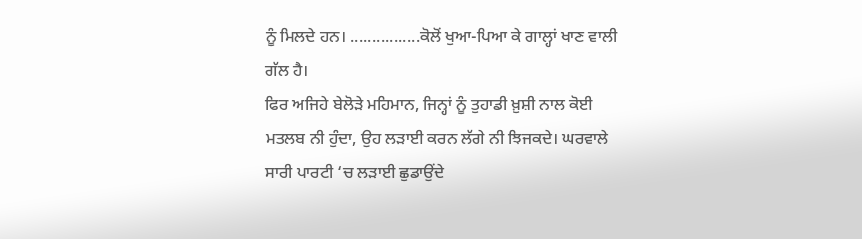ਨੂੰ ਮਿਲਦੇ ਹਨ। ................ਕੋਲੋਂ ਖੁਆ-ਪਿਆ ਕੇ ਗਾਲ੍ਹਾਂ ਖਾਣ ਵਾਲੀ ਗੱਲ ਹੈ।
ਫਿਰ ਅਜਿਹੇ ਬੇਲੋੜੇ ਮਹਿਮਾਨ, ਜਿਨ੍ਹਾਂ ਨੂੰ ਤੁਹਾਡੀ ਖ਼ੁਸ਼ੀ ਨਾਲ ਕੋਈ ਮਤਲਬ ਨੀ ਹੁੰਦਾ, ਉਹ ਲੜਾਈ ਕਰਨ ਲੱਗੇ ਨੀ ਝਿਜਕਦੇ। ਘਰਵਾਲੇ ਸਾਰੀ ਪਾਰਟੀ ‘ਚ ਲੜਾਈ ਛੁਡਾਉਂਦੇ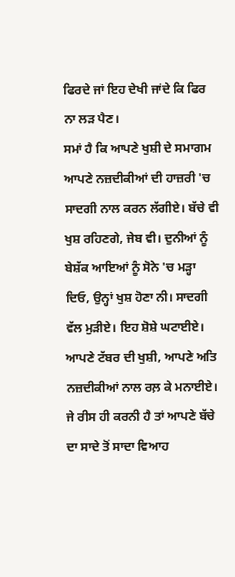ਫਿਰਦੇ ਜਾਂ ਇਹ ਦੇਖੀ ਜਾਂਦੇ ਕਿ ਫਿਰ ਨਾ ਲੜ ਪੈਣ।
ਸਮਾਂ ਹੈ ਕਿ ਆਪਣੇ ਖੁਸ਼ੀ ਦੇ ਸਮਾਗਮ ਆਪਣੇ ਨਜ਼ਦੀਕੀਆਂ ਦੀ ਹਾਜ਼ਰੀ 'ਚ ਸਾਦਗੀ ਨਾਲ ਕਰਨ ਲੱਗੀਏ। ਬੱਚੇ ਵੀ ਖੁਸ਼ ਰਹਿਣਗੇ, ਜੇਬ ਵੀ। ਦੁਨੀਆਂ ਨੂੰ ਬੇਸ਼ੱਕ ਆਇਆਂ ਨੂੰ ਸੋਨੇ 'ਚ ਮੜ੍ਹਾ ਦਿਓ, ਉਨ੍ਹਾਂ ਖੁਸ਼ ਹੋਣਾ ਨੀ। ਸਾਦਗੀ ਵੱਲ ਮੁੜੀਏ। ਇਹ ਸ਼ੋਸ਼ੇ ਘਟਾਈਏ। ਆਪਣੇ ਟੱਬਰ ਦੀ ਖੁਸ਼ੀ, ਆਪਣੇ ਅਤਿ ਨਜ਼ਦੀਕੀਆਂ ਨਾਲ ਰਲ਼ ਕੇ ਮਨਾਈਏ।
ਜੇ ਰੀਸ ਹੀ ਕਰਨੀ ਹੈ ਤਾਂ ਆਪਣੇ ਬੱਚੇ ਦਾ ਸਾਦੇ ਤੋਂ ਸਾਦਾ ਵਿਆਹ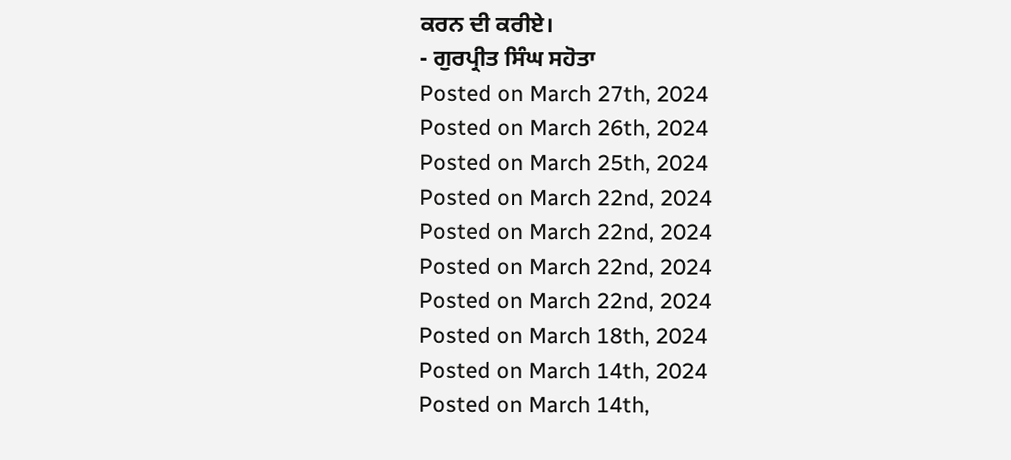ਕਰਨ ਦੀ ਕਰੀਏ।
- ਗੁਰਪ੍ਰੀਤ ਸਿੰਘ ਸਹੋਤਾ
Posted on March 27th, 2024
Posted on March 26th, 2024
Posted on March 25th, 2024
Posted on March 22nd, 2024
Posted on March 22nd, 2024
Posted on March 22nd, 2024
Posted on March 22nd, 2024
Posted on March 18th, 2024
Posted on March 14th, 2024
Posted on March 14th,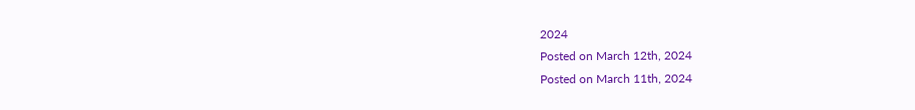2024
Posted on March 12th, 2024
Posted on March 11th, 2024